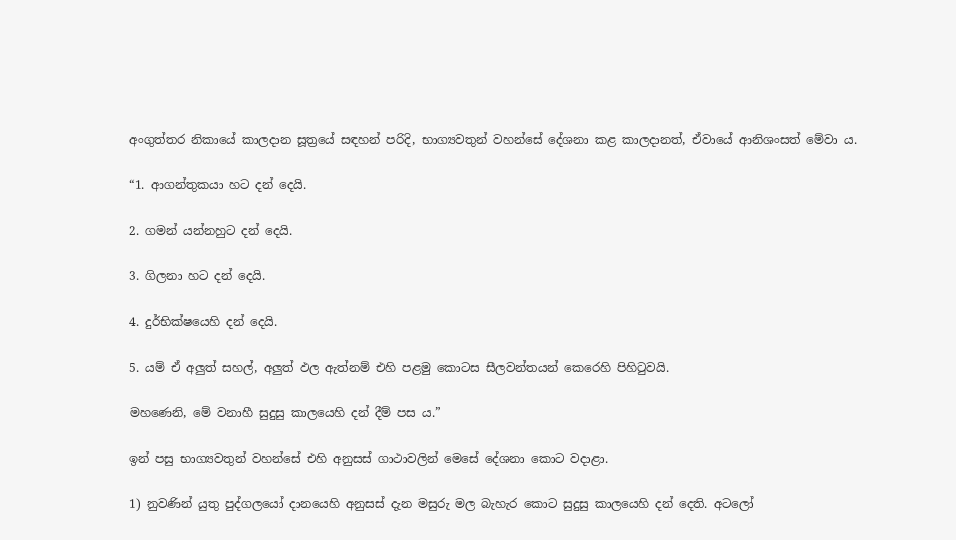අංගුත්තර නිකායේ කාලදාන සූත්‍රයේ සඳහන් පරිදි, භාග්‍යවතුන් වහන්සේ දේශනා කළ කාලදානත්, ඒවායේ ආනිශංසත් මේවා ය.

“1. ආගන්තුකයා හට දන් දෙයි.

2. ගමන් යන්නහුට දන් දෙයි.

3. ගිලනා හට දන් දෙයි.

4. දුර්භික්ෂයෙහි දන් දෙයි.

5. යම් ඒ අලුත් සහල්, අලුත් ඵල ඇත්නම් එහි පළමු කොටස සීලවන්තයන් කෙරෙහි පිහිටුවයි.

මහණෙනි, මේ වනාහී සුදුසු කාලයෙහි දන් දීම් පස ය.”

ඉන් පසු භාග්‍යවතුන් වහන්සේ එහි අනුසස් ගාථාවලින් මෙසේ දේශනා කොට වදාළා.

1) නුවණින් යුතු පුද්ගලයෝ දානයෙහි අනුසස් දැන මසුරු මල බැහැර කොට සුදුසු කාලයෙහි දන් දෙති. අටලෝ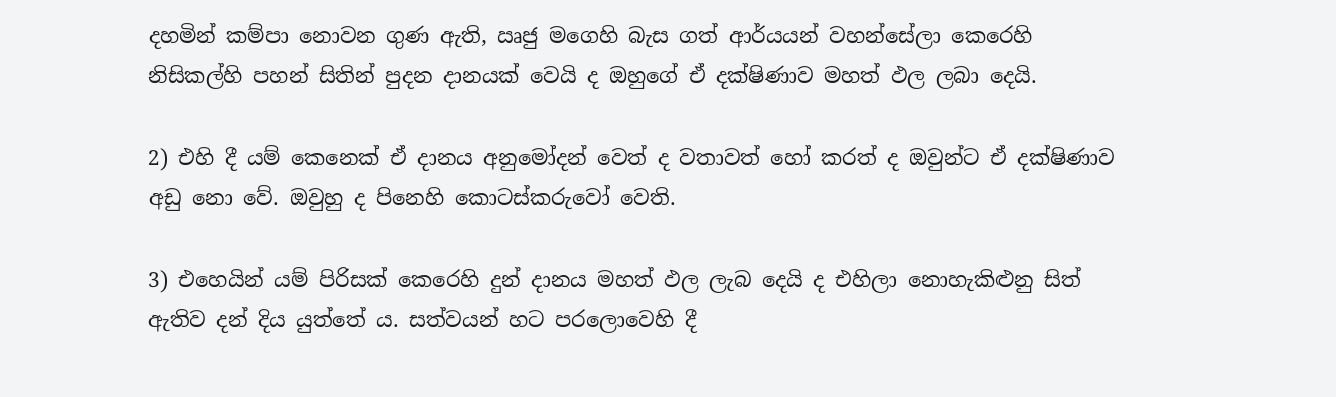දහමින් කම්පා නොවන ගුණ ඇති, ඍජු මගෙහි බැස ගත් ආර්යයන් වහන්සේලා කෙරෙහි නිසිකල්හි පහන් සිතින් පුදන දානයක් වෙයි ද ඔහුගේ ඒ දක්ෂිණාව මහත් ඵල ලබා දෙයි.

2) එහි දී යම් කෙනෙක් ඒ දානය අනුමෝදන් වෙත් ද වතාවත් හෝ කරත් ද ඔවුන්ට ඒ දක්ෂිණාව අඩු නො වේ. ඔවුහු ද පිනෙහි කොටස්කරුවෝ වෙති.

3) එහෙයින් යම් පිරිසක් කෙරෙහි දුන් දානය මහත් ඵල ලැබ දෙයි ද එහිලා නොහැකිළුනු සිත් ඇතිව දන් දිය යුත්තේ ය. සත්වයන් හට පරලොවෙහි දී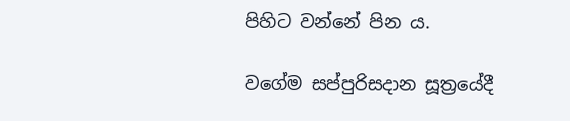පිහිට වන්නේ පින ය.

වගේම සප්පුරිසදාන සූත්‍රයේදී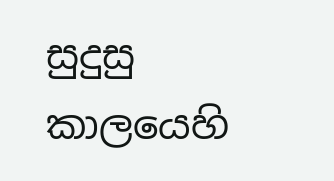සුදුසු කාලයෙහි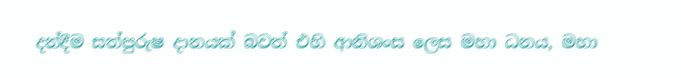දන්දීම සත්පුරුෂ දානයක් බවත් එහි ආනිශංස ලෙස මහා ධනය, මහා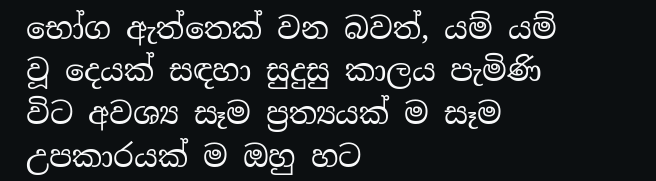භෝග ඇත්තෙක් වන බවත්, යම් යම් වූ දෙයක් සඳහා සුදුසු කාලය පැමිණි විට අවශ්‍ය සෑම ප්‍රත්‍යයක් ම සෑම උපකාරයක් ම ඔහු හට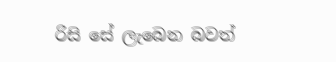රිසි සේ ලැබෙන බවත්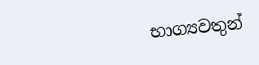භාග්‍යවතුන්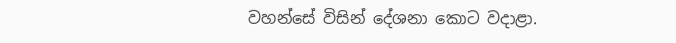වහන්සේ විසින් දේශනා කොට වදාළා.